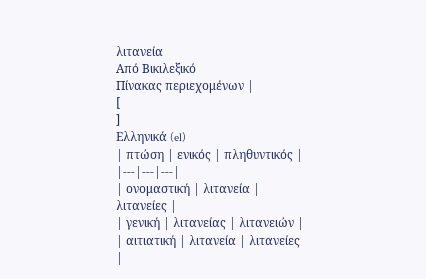λιτανεία
Από Βικιλεξικό
Πίνακας περιεχομένων |
[
]
Ελληνικά (el)
| πτώση | ενικός | πληθυντικός |
|---|---|---|
| ονομαστική | λιτανεία | λιτανείες |
| γενική | λιτανείας | λιτανειών |
| αιτιατική | λιτανεία | λιτανείες |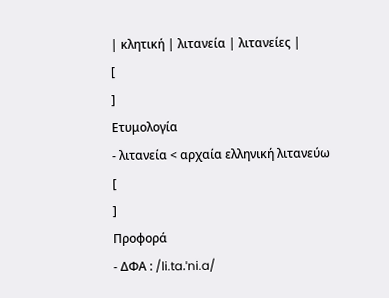| κλητική | λιτανεία | λιτανείες |
[
]
Ετυμολογία
- λιτανεία < αρχαία ελληνική λιτανεύω
[
]
Προφορά
- ΔΦΑ : /li.ta.ˈni.a/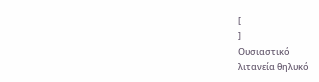[
]
Ουσιαστικό
λιτανεία θηλυκό